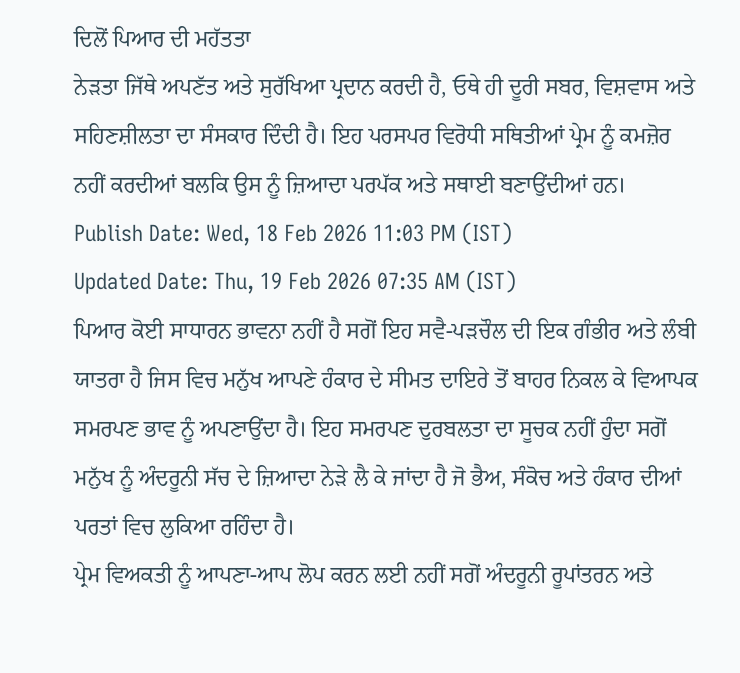ਦਿਲੋਂ ਪਿਆਰ ਦੀ ਮਹੱਤਤਾ
ਨੇੜਤਾ ਜਿੱਥੇ ਅਪਣੱਤ ਅਤੇ ਸੁਰੱਖਿਆ ਪ੍ਰਦਾਨ ਕਰਦੀ ਹੈ, ਓਥੇ ਹੀ ਦੂਰੀ ਸਬਰ, ਵਿਸ਼ਵਾਸ ਅਤੇ ਸਹਿਣਸ਼ੀਲਤਾ ਦਾ ਸੰਸਕਾਰ ਦਿੰਦੀ ਹੈ। ਇਹ ਪਰਸਪਰ ਵਿਰੋਧੀ ਸਥਿਤੀਆਂ ਪ੍ਰੇਮ ਨੂੰ ਕਮਜ਼ੋਰ ਨਹੀਂ ਕਰਦੀਆਂ ਬਲਕਿ ਉਸ ਨੂੰ ਜ਼ਿਆਦਾ ਪਰਪੱਕ ਅਤੇ ਸਥਾਈ ਬਣਾਉਂਦੀਆਂ ਹਨ।
Publish Date: Wed, 18 Feb 2026 11:03 PM (IST)
Updated Date: Thu, 19 Feb 2026 07:35 AM (IST)
ਪਿਆਰ ਕੋਈ ਸਾਧਾਰਨ ਭਾਵਨਾ ਨਹੀਂ ਹੈ ਸਗੋਂ ਇਹ ਸਵੈ-ਪੜਚੌਲ ਦੀ ਇਕ ਗੰਭੀਰ ਅਤੇ ਲੰਬੀ ਯਾਤਰਾ ਹੈ ਜਿਸ ਵਿਚ ਮਨੁੱਖ ਆਪਣੇ ਹੰਕਾਰ ਦੇ ਸੀਮਤ ਦਾਇਰੇ ਤੋਂ ਬਾਹਰ ਨਿਕਲ ਕੇ ਵਿਆਪਕ ਸਮਰਪਣ ਭਾਵ ਨੂੰ ਅਪਣਾਉਂਦਾ ਹੈ। ਇਹ ਸਮਰਪਣ ਦੁਰਬਲਤਾ ਦਾ ਸੂਚਕ ਨਹੀਂ ਹੁੰਦਾ ਸਗੋਂ ਮਨੁੱਖ ਨੂੰ ਅੰਦਰੂਨੀ ਸੱਚ ਦੇ ਜ਼ਿਆਦਾ ਨੇੜੇ ਲੈ ਕੇ ਜਾਂਦਾ ਹੈ ਜੋ ਭੈਅ, ਸੰਕੋਚ ਅਤੇ ਹੰਕਾਰ ਦੀਆਂ ਪਰਤਾਂ ਵਿਚ ਲੁਕਿਆ ਰਹਿੰਦਾ ਹੈ।
ਪ੍ਰੇਮ ਵਿਅਕਤੀ ਨੂੰ ਆਪਣਾ-ਆਪ ਲੋਪ ਕਰਨ ਲਈ ਨਹੀਂ ਸਗੋਂ ਅੰਦਰੂਨੀ ਰੂਪਾਂਤਰਨ ਅਤੇ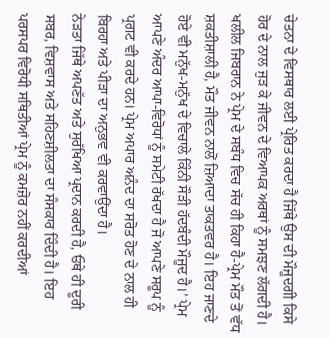ਚੇਤਨਾ ਦੇ ਵਿਸਥਾਰ ਲਈ ਪ੍ਰੇਰਿਤ ਕਰਦਾ ਹੈ ਜਿੱਥੇ ਉਸ ਦੀ ਮੌਜੂਦਗੀ ਕਿਸੇ ਹੋਰ ਦੇ ਨਾਲ ਜੁੜ ਕੇ ਜੀਵਨ ਦੇ ਵਿਆਪਕ ਅਰਥਾਂ ਨੂੰ ਸਮਝਣ ਲੱਗਦੀ ਹੈ। ਖਲੀਲ ਜਿਬਰਾਨ ਨੇ ਪ੍ਰੇਮ ਦੇ ਸਬੰਧ ਵਿਚ ਸੱਚ ਹੀ ਕਿਹਾ ਹੈ-ਪ੍ਰੇਮ ਮੌਤ ਤੋਂ ਵੱਧ ਸ਼ਕਤੀਸ਼ਾਲੀ ਹੈ, ਮੌਤ ਜੀਵਨ ਨਾਲੋਂ ਜ਼ਿਆਦਾ ਤਾਕਤਵਰ ਹੈ। ਇਹ ਜਾਣਦੇ ਹੋਏ ਵੀ ਮਨੁੱਖ-ਮਨੁੱਖ ਦੇ ਵਿਚਾਲੇ ਕਿੰਨੀ ਸੌੜੀ ਹੱਦਬੰਦੀ ਮੌਜੂਦ ਹੈ।’ ਪ੍ਰੇਮ ਆਪਣੇ ਅੰਦਰ ਆਪਾ-ਵਿਰੋਧਾਂ ਨੂੰ ਸਮੇਟੀ ਰੱਖਦਾ ਹੈ ਜੋ ਆਪਣੇ ਸਰੂਪ ਨੂੰ ਪ੍ਰਗਟ ਵੀ ਕਰਦੇ ਹਨ। ਪ੍ਰੇਮ ਅਪਾਰ ਅਨੰਦ ਦਾ ਸਰੋਤ ਹੋਣ ਦੇ ਨਾਲ ਹੀ ਬਿਰਹਾ ਅਤੇ ਪੀੜਾ ਦਾ ਅਨੁਭਵ ਵੀ ਕਰਵਾਉਂਦਾ ਹੈ।
ਨੇੜਤਾ ਜਿੱਥੇ ਅਪਣੱਤ ਅਤੇ ਸੁਰੱਖਿਆ ਪ੍ਰਦਾਨ ਕਰਦੀ ਹੈ, ਓਥੇ ਹੀ ਦੂਰੀ ਸਬਰ, ਵਿਸ਼ਵਾਸ ਅਤੇ ਸਹਿਣਸ਼ੀਲਤਾ ਦਾ ਸੰਸਕਾਰ ਦਿੰਦੀ ਹੈ। ਇਹ ਪਰਸਪਰ ਵਿਰੋਧੀ ਸਥਿਤੀਆਂ ਪ੍ਰੇਮ ਨੂੰ ਕਮਜ਼ੋਰ ਨਹੀਂ ਕਰਦੀਆਂ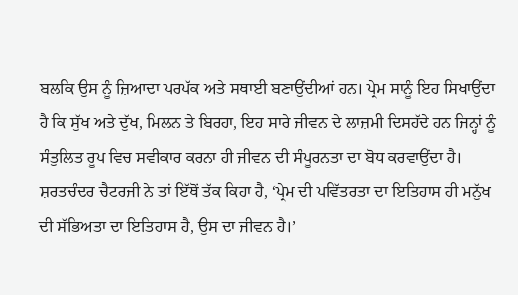ਬਲਕਿ ਉਸ ਨੂੰ ਜ਼ਿਆਦਾ ਪਰਪੱਕ ਅਤੇ ਸਥਾਈ ਬਣਾਉਂਦੀਆਂ ਹਨ। ਪ੍ਰੇਮ ਸਾਨੂੰ ਇਹ ਸਿਖਾਉਂਦਾ ਹੈ ਕਿ ਸੁੱਖ ਅਤੇ ਦੁੱਖ, ਮਿਲਨ ਤੇ ਬਿਰਹਾ, ਇਹ ਸਾਰੇ ਜੀਵਨ ਦੇ ਲਾਜ਼ਮੀ ਦਿਸਹੱਦੇ ਹਨ ਜਿਨ੍ਹਾਂ ਨੂੰ ਸੰਤੁਲਿਤ ਰੂਪ ਵਿਚ ਸਵੀਕਾਰ ਕਰਨਾ ਹੀ ਜੀਵਨ ਦੀ ਸੰਪੂਰਨਤਾ ਦਾ ਬੋਧ ਕਰਵਾਉਂਦਾ ਹੈ।
ਸ਼ਰਤਚੰਦਰ ਚੈਟਰਜੀ ਨੇ ਤਾਂ ਇੱਥੋਂ ਤੱਕ ਕਿਹਾ ਹੈ, ‘ਪ੍ਰੇਮ ਦੀ ਪਵਿੱਤਰਤਾ ਦਾ ਇਤਿਹਾਸ ਹੀ ਮਨੁੱਖ ਦੀ ਸੱਭਿਅਤਾ ਦਾ ਇਤਿਹਾਸ ਹੈ, ਉਸ ਦਾ ਜੀਵਨ ਹੈ।’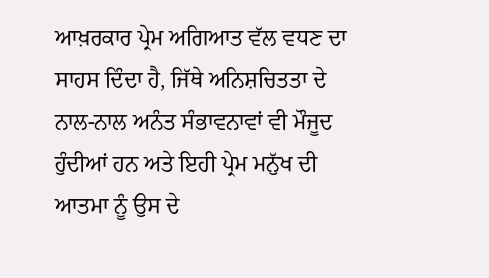ਆਖ਼ਰਕਾਰ ਪ੍ਰੇਮ ਅਗਿਆਤ ਵੱਲ ਵਧਣ ਦਾ ਸਾਹਸ ਦਿੰਦਾ ਹੈ, ਜਿੱਥੇ ਅਨਿਸ਼ਚਿਤਤਾ ਦੇ ਨਾਲ-ਨਾਲ ਅਨੰਤ ਸੰਭਾਵਨਾਵਾਂ ਵੀ ਮੌਜੂਦ ਹੁੰਦੀਆਂ ਹਨ ਅਤੇ ਇਹੀ ਪ੍ਰੇਮ ਮਨੁੱਖ ਦੀ ਆਤਮਾ ਨੂੰ ਉਸ ਦੇ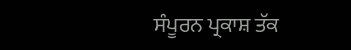ਸੰਪੂਰਨ ਪ੍ਰਕਾਸ਼ ਤੱਕ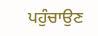ਪਹੁੰਚਾਉਣ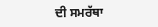ਦੀ ਸਮਰੱਥਾ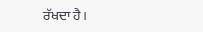ਰੱਖਦਾ ਹੈ।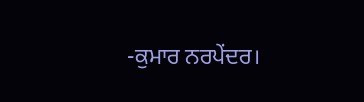-ਕੁਮਾਰ ਨਰਪੇਂਦਰ।